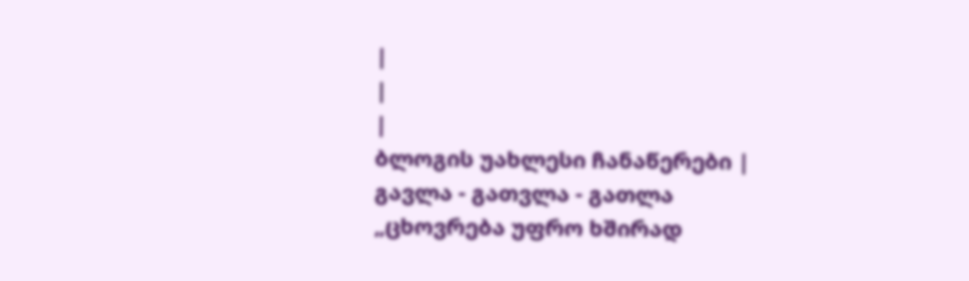|
|
|
ბლოგის უახლესი ჩანაწერები |
გავლა - გათვლა - გათლა
„ცხოვრება უფრო ხშირად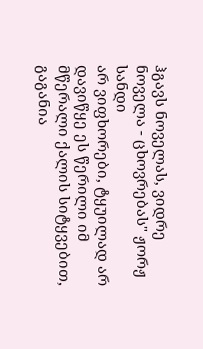ჰგავს ნოველას, ვიდრე ნოველა - ცხოვრებას" ჟორჟ სანდი
არ ვიფხორები, ტყუილად არ დავიწყე ეს წერილი იმ მწერალი ქალის სიტყვებით, გაგანია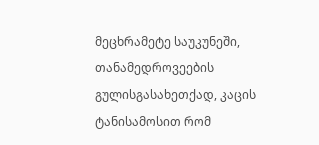მეცხრამეტე საუკუნეში, თანამედროვეების გულისგასახეთქად, კაცის ტანისამოსით რომ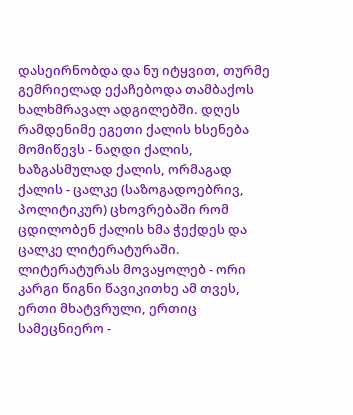დასეირნობდა და ნუ იტყვით, თურმე გემრიელად ექაჩებოდა თამბაქოს ხალხმრავალ ადგილებში. დღეს რამდენიმე ეგეთი ქალის ხსენება მომიწევს - ნაღდი ქალის, ხაზგასმულად ქალის, ორმაგად ქალის - ცალკე (საზოგადოებრივ, პოლიტიკურ) ცხოვრებაში რომ ცდილობენ ქალის ხმა ჭექდეს და ცალკე ლიტერატურაში. ლიტერატურას მოვაყოლებ - ორი კარგი წიგნი წავიკითხე ამ თვეს, ერთი მხატვრული, ერთიც სამეცნიერო -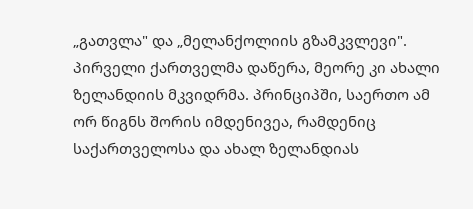„გათვლა" და „მელანქოლიის გზამკვლევი". პირველი ქართველმა დაწერა, მეორე კი ახალი ზელანდიის მკვიდრმა. პრინციპში, საერთო ამ ორ წიგნს შორის იმდენივეა, რამდენიც საქართველოსა და ახალ ზელანდიას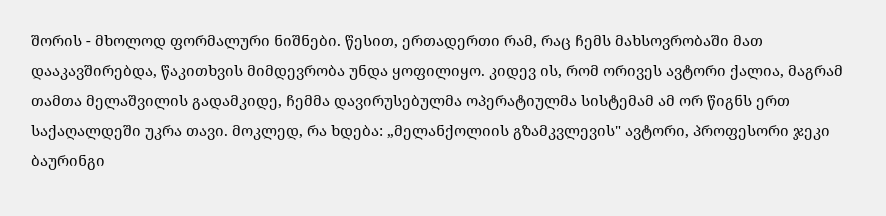შორის - მხოლოდ ფორმალური ნიშნები. წესით, ერთადერთი რამ, რაც ჩემს მახსოვრობაში მათ დააკავშირებდა, წაკითხვის მიმდევრობა უნდა ყოფილიყო. კიდევ ის, რომ ორივეს ავტორი ქალია, მაგრამ თამთა მელაშვილის გადამკიდე, ჩემმა დავირუსებულმა ოპერატიულმა სისტემამ ამ ორ წიგნს ერთ საქაღალდეში უკრა თავი. მოკლედ, რა ხდება: „მელანქოლიის გზამკვლევის" ავტორი, პროფესორი ჯეკი ბაურინგი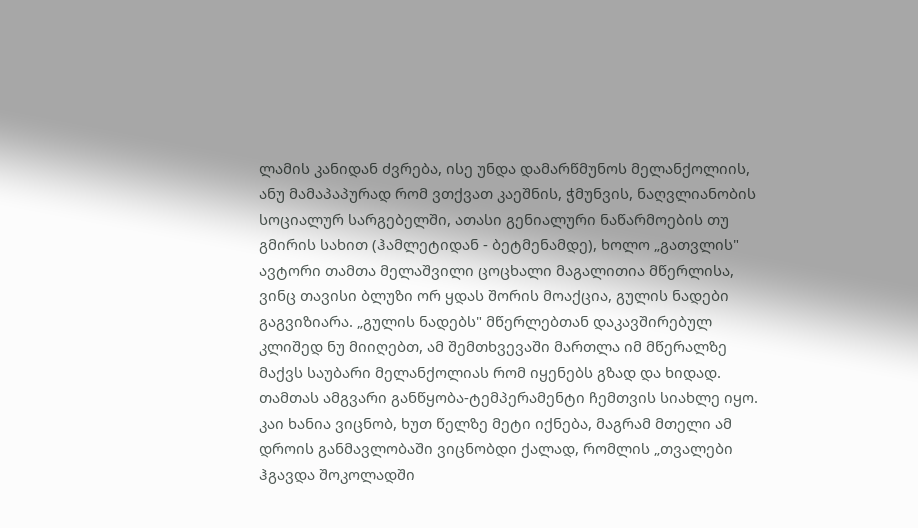ლამის კანიდან ძვრება, ისე უნდა დამარწმუნოს მელანქოლიის, ანუ მამაპაპურად რომ ვთქვათ კაეშნის, ჭმუნვის, ნაღვლიანობის სოციალურ სარგებელში, ათასი გენიალური ნაწარმოების თუ გმირის სახით (ჰამლეტიდან - ბეტმენამდე), ხოლო „გათვლის" ავტორი თამთა მელაშვილი ცოცხალი მაგალითია მწერლისა, ვინც თავისი ბლუზი ორ ყდას შორის მოაქცია, გულის ნადები გაგვიზიარა. „გულის ნადებს" მწერლებთან დაკავშირებულ კლიშედ ნუ მიიღებთ, ამ შემთხვევაში მართლა იმ მწერალზე მაქვს საუბარი მელანქოლიას რომ იყენებს გზად და ხიდად. თამთას ამგვარი განწყობა-ტემპერამენტი ჩემთვის სიახლე იყო. კაი ხანია ვიცნობ, ხუთ წელზე მეტი იქნება, მაგრამ მთელი ამ დროის განმავლობაში ვიცნობდი ქალად, რომლის „თვალები ჰგავდა შოკოლადში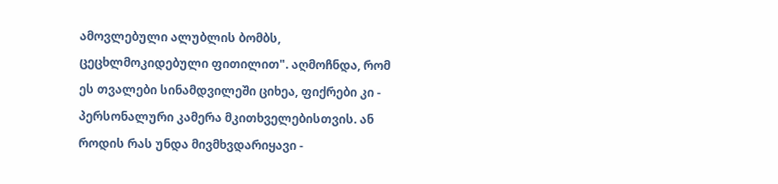ამოვლებული ალუბლის ბომბს, ცეცხლმოკიდებული ფითილით". აღმოჩნდა, რომ ეს თვალები სინამდვილეში ციხეა, ფიქრები კი - პერსონალური კამერა მკითხველებისთვის. ან როდის რას უნდა მივმხვდარიყავი -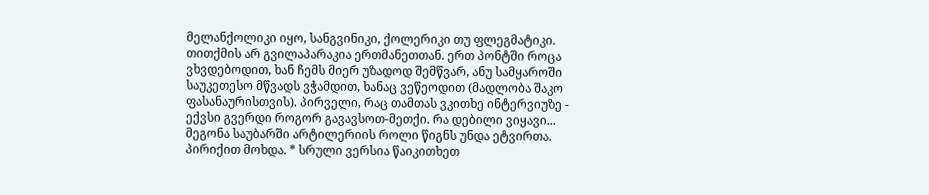მელანქოლიკი იყო, სანგვინიკი, ქოლერიკი თუ ფლეგმატიკი. თითქმის არ გვილაპარაკია ერთმანეთთან. ერთ პონტში როცა ვხვდებოდით, ხან ჩემს მიერ უზადოდ შემწვარ, ანუ სამყაროში საუკეთესო მწვადს ვჭამდით, ხანაც ვეწეოდით (მადლობა შაკო ფასანაურისთვის). პირველი, რაც თამთას ვკითხე ინტერვიუზე - ექვსი გვერდი როგორ გავავსოთ-მეთქი. რა დებილი ვიყავი... მეგონა საუბარში არტილერიის როლი წიგნს უნდა ეტვირთა. პირიქით მოხდა. * სრული ვერსია წაიკითხეთ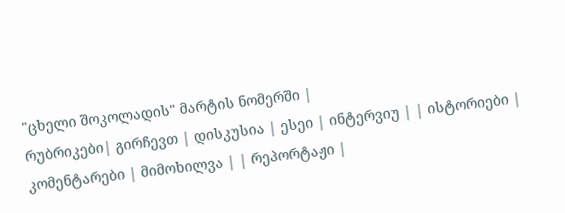"ცხელი შოკოლადის" მარტის ნომერში |
რუბრიკები| გირჩევთ | დისკუსია | ესეი | ინტერვიუ | | ისტორიები | კომენტარები | მიმოხილვა | | რეპორტაჟი |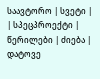საავტორო | სვეტი | | სპეცპროექტი | წერილები | ძიება |
დატოვე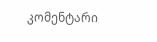კომენტარი